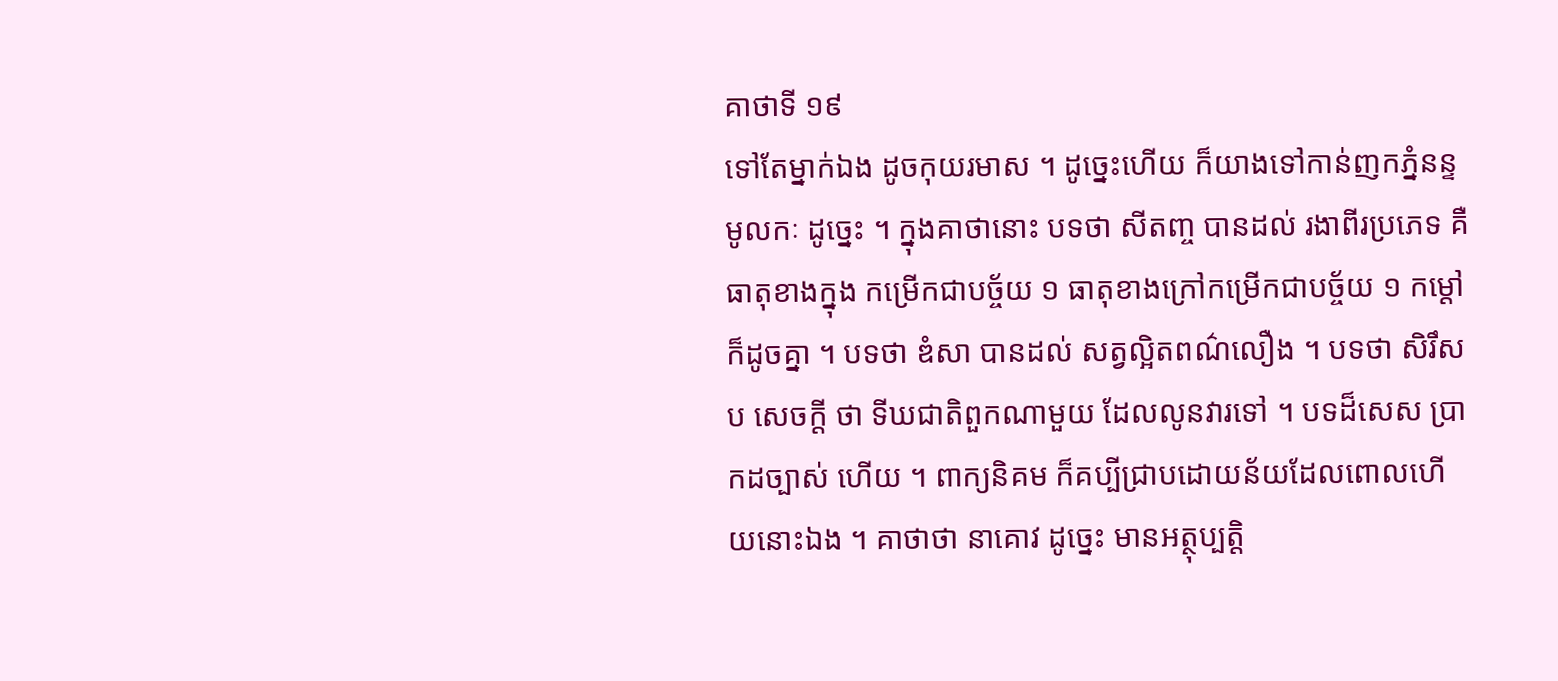គាថាទី ១៩
ទៅតែម្នាក់ឯង ដូចកុយរមាស ។ ដូច្នេះហើយ ក៏យាងទៅកាន់ញកភ្នំនន្ទមូលកៈ ដូច្នេះ ។ ក្នុងគាថានោះ បទថា សីតញ្ច បានដល់ រងាពីរប្រភេទ គឺធាតុខាងក្នុង កម្រើកជាបច្ច័យ ១ ធាតុខាងក្រៅកម្រើកជាបច្ច័យ ១ កម្តៅក៏ដូចគ្នា ។ បទថា ឌំសា បានដល់ សត្វល្អិតពណ៌លឿង ។ បទថា សិរឹសប សេចក្តី ថា ទីឃជាតិពួកណាមួយ ដែលលូនវារទៅ ។ បទដ៏សេស ប្រាកដច្បាស់ ហើយ ។ ពាក្យនិគម ក៏គប្បីជ្រាបដោយន័យដែលពោលហើយនោះឯង ។ គាថាថា នាគោវ ដូច្នេះ មានអត្ថុប្បត្តិ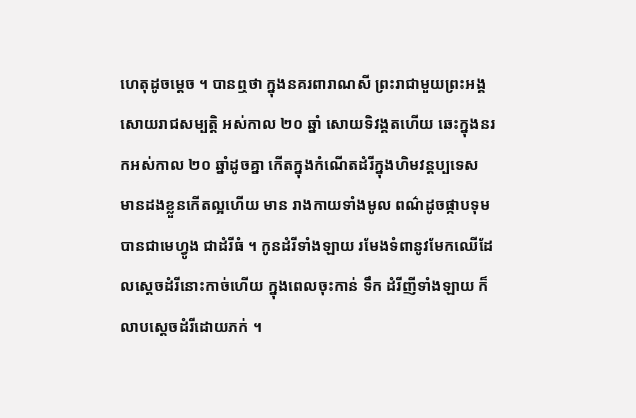ហេតុដូចម្តេច ។ បានឮថា ក្នុងនគរពារាណសី ព្រះរាជាមួយព្រះអង្គសោយរាជសម្បត្តិ អស់កាល ២០ ឆ្នាំ សោយទិវង្គតហើយ ឆេះក្នុងនរកអស់កាល ២០ ឆ្នាំដូចគ្នា កើតក្នុងកំណើតដំរីក្នុងហិមវន្តប្បទេស មានដងខ្លួនកើតល្អហើយ មាន រាងកាយទាំងមូល ពណ៌ដូចផ្កាបទុម បានជាមេហ្វូង ជាដំរីធំ ។ កូនដំរីទាំងឡាយ រមែងទំពានូវមែកឈើដែលស្តេចដំរីនោះកាច់ហើយ ក្នុងពេលចុះកាន់ ទឹក ដំរីញីទាំងឡាយ ក៏លាបស្តេចដំរីដោយភក់ ។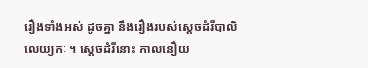រឿងទាំងអស់ ដូចគ្នា នឹងរឿងរបស់ស្តេចដំរីបាលិលេយ្យកៈ ។ ស្តេចដំរីនោះ កាលនឿយ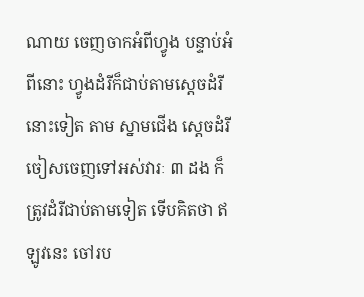ណាយ ចេញចាកអំពីហ្វូង បន្ទាប់អំពីនោះ ហ្វូងដំរីក៏ជាប់តាមស្តេចដំរីនោះទៀត តាម ស្នាមជើង ស្តេចដំរីចៀសចេញទៅអស់វារៈ ៣ ដង ក៏ត្រូវដំរីជាប់តាមទៀត ទើបគិតថា ឥឡូវនេះ ចៅរប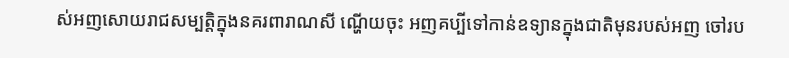ស់អញសោយរាជសម្បត្តិក្នុងនគរពារាណសី ណ្ហើយចុះ អញគប្បីទៅកាន់ឧទ្យានក្នុងជាតិមុនរបស់អញ ចៅរប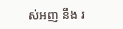ស់អញ នឹង រ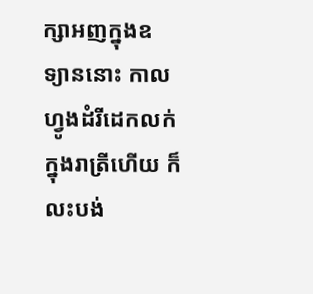ក្សាអញក្នុងឧទ្យាននោះ កាលហ្វូងដំរីដេកលក់ក្នុងរាត្រីហើយ ក៏លះបង់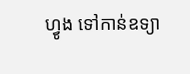ហ្វូង ទៅកាន់ឧទ្យា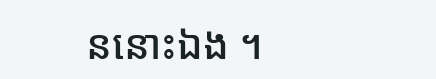ននោះឯង ។